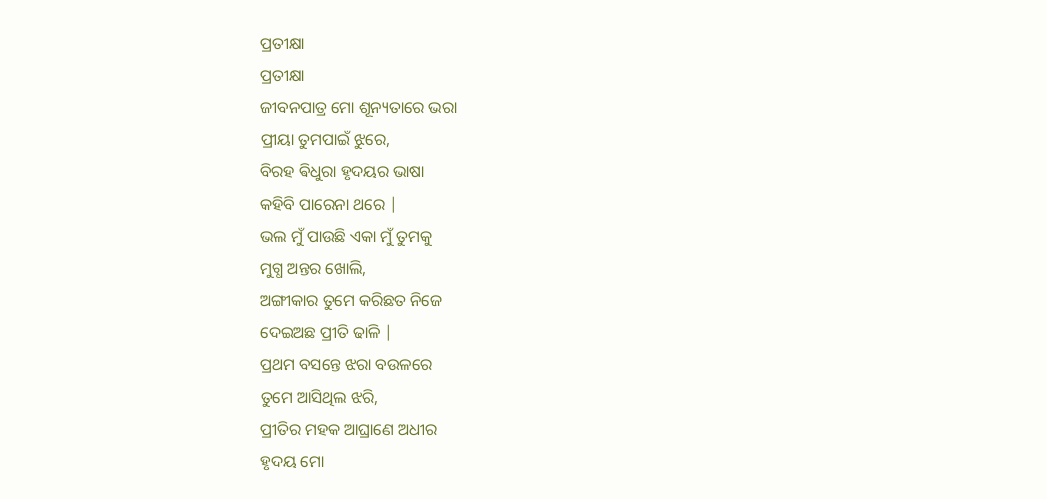ପ୍ରତୀକ୍ଷା
ପ୍ରତୀକ୍ଷା
ଜୀବନପାତ୍ର ମୋ ଶୂନ୍ୟତାରେ ଭରା
ପ୍ରୀୟା ତୁମପାଇଁ ଝୁରେ,
ବିରହ ଵିଧୁରା ହୃଦୟର ଭାଷା
କହିବି ପାରେନା ଥରେ |
ଭଲ ମୁଁ ପାଉଛି ଏକା ମୁଁ ତୁମକୁ
ମୁଗ୍ଧ ଅନ୍ତର ଖୋଲି,
ଅଙ୍ଗୀକାର ତୁମେ କରିଛତ ନିଜେ
ଦେଇଅଛ ପ୍ରୀତି ଢାଳି |
ପ୍ରଥମ ବସନ୍ତେ ଝରା ବଉଳରେ
ତୁମେ ଆସିଥିଲ ଝରି,
ପ୍ରୀତିର ମହକ ଆଘ୍ରାଣେ ଅଧୀର
ହୃଦୟ ମୋ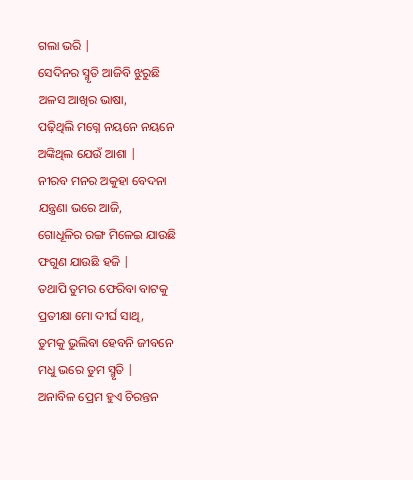ଗଲା ଭରି |
ସେଦିନର ସ୍ମୃତି ଆଜିବି ଝୁରୁଛି
ଅଳସ ଆଖିର ଭାଷା,
ପଢ଼ିଥିଲି ମଗ୍ନେ ନୟନେ ନୟନେ
ଅଙ୍କିଥିଲ ଯେଉଁ ଆଶା |
ନୀରବ ମନର ଅକୁହା ବେଦନା
ଯନ୍ତ୍ରଣା ଭରେ ଆଜି,
ଗୋଧୂଳିର ରଙ୍ଗ ମିଳେଇ ଯାଉଛି
ଫଗୁଣ ଯାଉଛି ହଜି |
ତଥାପି ତୁମର ଫେରିବା ବାଟକୁ
ପ୍ରତୀକ୍ଷା ମୋ ଦୀର୍ଘ ସାଥି,
ତୁମକୁ ଭୁଲିବା ହେବନି ଜୀବନେ
ମଧୁ ଭରେ ତୁମ ସ୍ମୃତି |
ଅନାବିଳ ପ୍ରେମ ହୁଏ ଚିରନ୍ତନ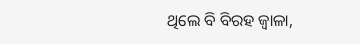ଥିଲେ ବି ବିରହ ଜ୍ୱାଳା,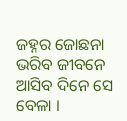ଜହ୍ନର ଜୋଛନା ଭରିବ ଜୀବନେ
ଆସିବ ଦିନେ ସେ ବେଳା ।